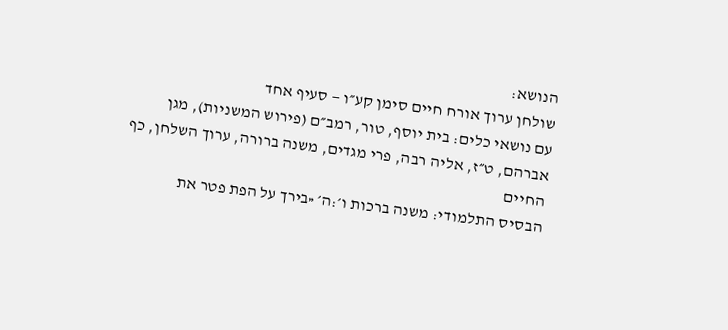הנושא:
שולחן ערוך אורח חיים סימן קע״ו — סעיף אחד
עם נושאי כלים: בית יוסף, טור, רמב״ם (פירוש המשניות), מגן אברהם, ט״ז, אליה רבה, פרי מגדים, משנה ברורה, ערוך השלחן, כף החיים
הבסיס התלמודי: משנה ברכות ו׳:ה׳ «בירך על הפת פטר את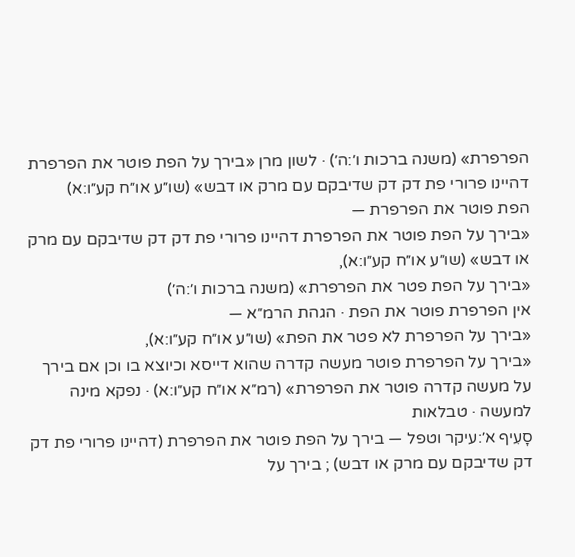הפרפרת» (משנה ברכות ו׳:ה׳) · לשון מרן «בירך על הפת פוטר את הפרפרת דהיינו פרורי פת דק דק שדיבקם עם מרק או דבש» (שו״ע או״ח קע״ו:א)
הפת פוטר את הפרפרת —
«בירך על הפת פוטר את הפרפרת דהיינו פרורי פת דק דק שדיבקם עם מרק או דבש» (שו״ע או״ח קע״ו:א),
«בירך על הפת פטר את הפרפרת» (משנה ברכות ו׳:ה׳)
אין הפרפרת פוטר את הפת · הגהת הרמ״א —
«בירך על הפרפרת לא פטר את הפת» (שו״ע או״ח קע״ו:א),
«בירך על הפרפרת פוטר מעשה קדרה שהוא דייסא וכיוצא בו וכן אם בירך על מעשה קדרה פוטר את הפרפרת» (רמ״א או״ח קע״ו:א) · נפקא מינה למעשה · טבלאות
סָעִיף א׳:עיקר וטפל — בירך על הפת פוטר את הפרפרת (דהיינו פרורי פת דק דק שדיבקם עם מרק או דבש) ; בירך על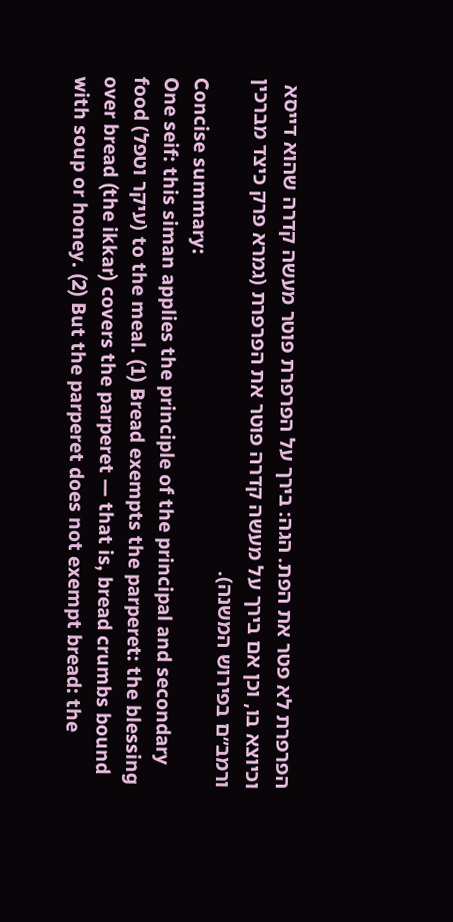הפרפרת לא פטר את הפת. הגה: בירך על הפרפרת פוטר מעשה קדרה שהוא דייסא וכיוצא בו, וכן אם בירך על מעשה קדרה פוטר את הפרפרת (גמרא פרק כיצד מברכין ורמב״ם בפירוש המשנה).
Concise summary:
One seif: this siman applies the principle of the principal and secondary food (עיקר וטפל) to the meal. (1) Bread exempts the parperet: the blessing over bread (the ikkar) covers the parperet — that is, bread crumbs bound with soup or honey. (2) But the parperet does not exempt bread: the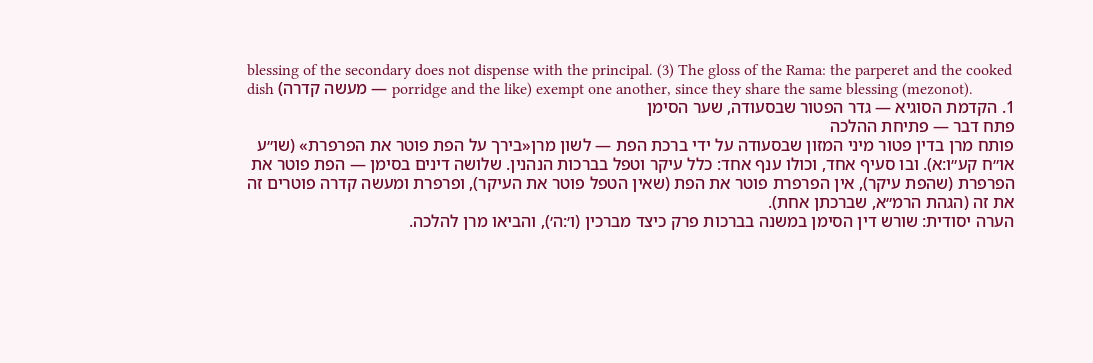blessing of the secondary does not dispense with the principal. (3) The gloss of the Rama: the parperet and the cooked dish (מעשה קדרה — porridge and the like) exempt one another, since they share the same blessing (mezonot).
1. הקדמת הסוגיא — גדר הפטור שבסעודה, שער הסימן
פתח דבר — פתיחת ההלכה
פותח מרן בדין פטור מיני המזון שבסעודה על ידי ברכת הפת — לשון מרן«בירך על הפת פוטר את הפרפרת» (שו״ע או״ח קע״ו:א). ובו סעיף אחד, וכולו ענף אחד: כלל עיקר וטפל בברכות הנהנין. שלושה דינים בסימן — הפת פוטר את הפרפרת (שהפת עיקר), אין הפרפרת פוטר את הפת (שאין הטפל פוטר את העיקר), ופרפרת ומעשה קדרה פוטרים זה את זה (הגהת הרמ״א, שברכתן אחת).
הערה יסודית: שורש דין הסימן במשנה בברכות פרק כיצד מברכין (ו׳:ה׳), והביאו מרן להלכה.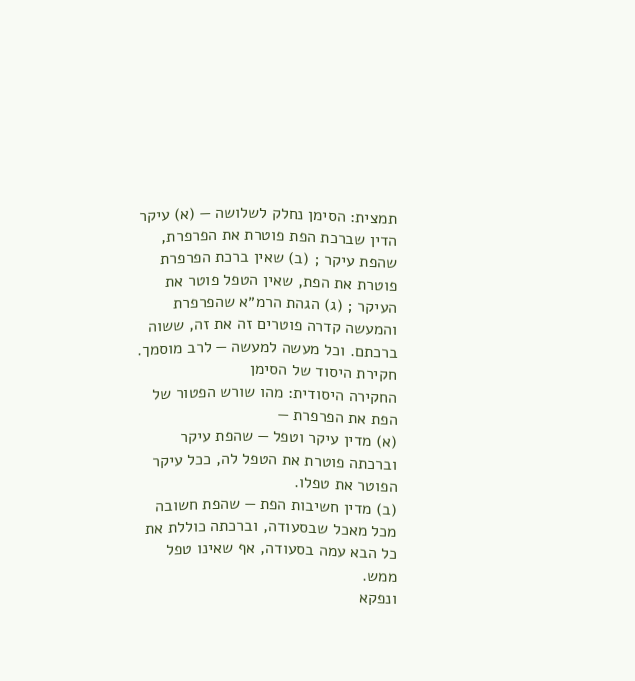תמצית: הסימן נחלק לשלושה — (א) עיקר הדין שברכת הפת פוטרת את הפרפרת, שהפת עיקר ; (ב) שאין ברכת הפרפרת פוטרת את הפת, שאין הטפל פוטר את העיקר ; (ג) הגהת הרמ״א שהפרפרת והמעשה קדרה פוטרים זה את זה, ששוה ברכתם. וכל מעשה למעשה — לרב מוסמך.
חקירת היסוד של הסימן
החקירה היסודית: מהו שורש הפטור של הפת את הפרפרת —
(א) מדין עיקר וטפל — שהפת עיקר וברכתה פוטרת את הטפל לה, ככל עיקר הפוטר את טפלו.
(ב) מדין חשיבות הפת — שהפת חשובה מכל מאכל שבסעודה, וברכתה כוללת את כל הבא עמה בסעודה, אף שאינו טפל ממש.
ונפקא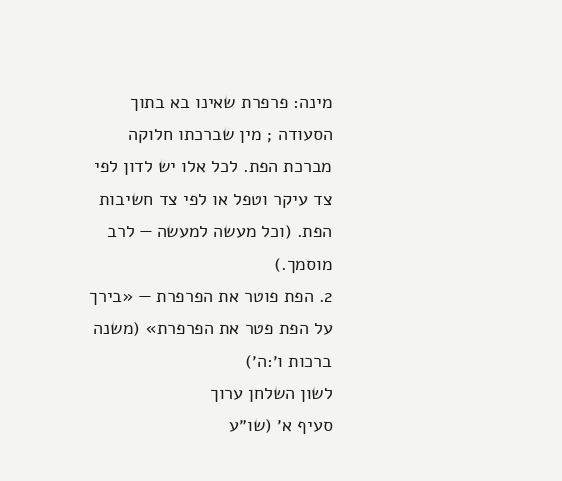מינה: פרפרת שאינו בא בתוך הסעודה ; מין שברכתו חלוקה מברכת הפת. לכל אלו יש לדון לפי צד עיקר וטפל או לפי צד חשיבות הפת. (וכל מעשה למעשה — לרב מוסמך.)
2. הפת פוטר את הפרפרת — «בירך על הפת פטר את הפרפרת» (משנה ברכות ו׳:ה׳)
לשון השלחן ערוך
סעיף א׳ (שו״ע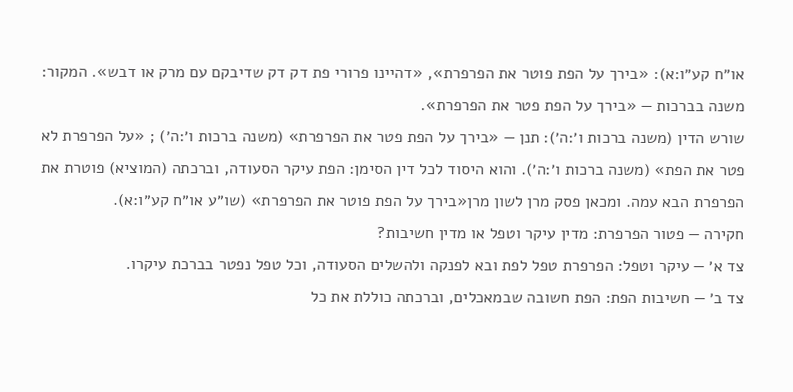או״ח קע״ו:א): «בירך על הפת פוטר את הפרפרת», «דהיינו פרורי פת דק דק שדיבקם עם מרק או דבש». המקור: משנה בברכות — «בירך על הפת פטר את הפרפרת».
שורש הדין (משנה ברכות ו׳:ה׳): תנן — «בירך על הפת פטר את הפרפרת» (משנה ברכות ו׳:ה׳) ; «על הפרפרת לא פטר את הפת» (משנה ברכות ו׳:ה׳). והוא היסוד לכל דין הסימן: הפת עיקר הסעודה, וברכתה (המוציא) פוטרת את הפרפרת הבא עמה. ומכאן פסק מרן לשון מרן«בירך על הפת פוטר את הפרפרת» (שו״ע או״ח קע״ו:א).
חקירה — פטור הפרפרת: מדין עיקר וטפל או מדין חשיבות?
צד א׳ — עיקר וטפל: הפרפרת טפל לפת ובא לפנקה ולהשלים הסעודה, וכל טפל נפטר בברכת עיקרו.
צד ב׳ — חשיבות הפת: הפת חשובה שבמאכלים, וברכתה כוללת את כל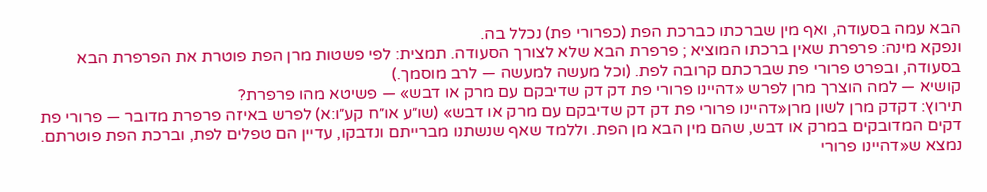הבא עמה בסעודה, ואף מין שברכתו כברכת הפת (כפרורי פת) נכלל בה.
ונפקא מינה: פרפרת שאין ברכתו המוציא ; פרפרת הבא שלא לצורך הסעודה. תמצית: לפי פשטות מרן הפת פוטרת את הפרפרת הבא בסעודה, ובפרט פרורי פת שברכתם קרובה לפת. (וכל מעשה למעשה — לרב מוסמך.)
קושיא — למה הוצרך מרן לפרש «דהיינו פרורי פת דק דק שדיבקם עם מרק או דבש» — פשיטא מהו פרפרת?
תירוץ: דקדק מרן לשון מרן«דהיינו פרורי פת דק דק שדיבקם עם מרק או דבש» (שו״ע או״ח קע״ו:א) לפרש באיזה פרפרת מדובר — פרורי פת דקים המדובקים במרק או דבש, שהם מין הבא מן הפת. וללמד שאף שנשתנו מברייתם ונדבקו, עדיין הם טפלים לפת, וברכת הפת פוטרתם. נמצא ש«דהיינו פרורי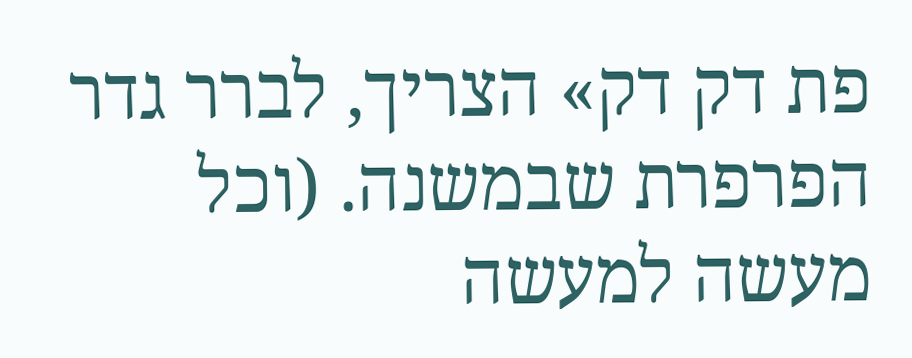פת דק דק» הצריך, לברר גדר הפרפרת שבמשנה. (וכל מעשה למעשה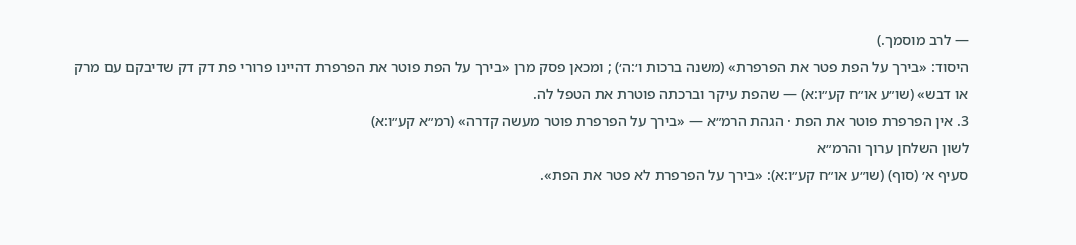— לרב מוסמך.)
היסוד: «בירך על הפת פטר את הפרפרת» (משנה ברכות ו׳:ה׳) ; ומכאן פסק מרן «בירך על הפת פוטר את הפרפרת דהיינו פרורי פת דק דק שדיבקם עם מרק או דבש» (שו״ע או״ח קע״ו:א) — שהפת עיקר וברכתה פוטרת את הטפל לה.
3. אין הפרפרת פוטר את הפת · הגהת הרמ״א — «בירך על הפרפרת פוטר מעשה קדרה» (רמ״א קע״ו:א)
לשון השלחן ערוך והרמ״א
סעיף א׳ (סוף) (שו״ע או״ח קע״ו:א): «בירך על הפרפרת לא פטר את הפת».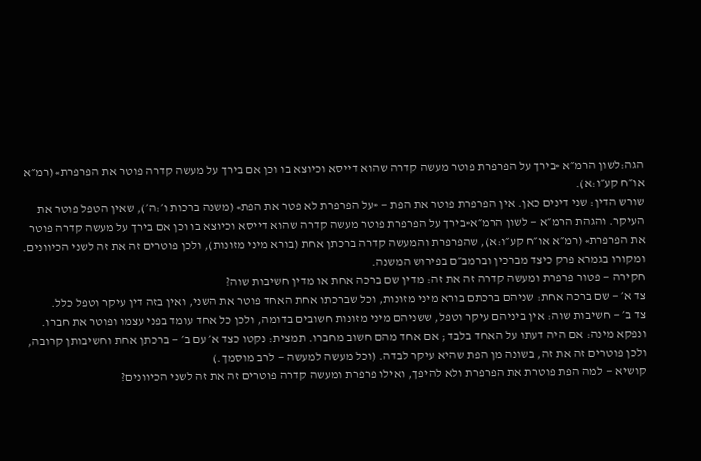הגה:לשון הרמ״א «בירך על הפרפרת פוטר מעשה קדרה שהוא דייסא וכיוצא בו וכן אם בירך על מעשה קדרה פוטר את הפרפרת» (רמ״א או״ח קע״ו:א).
שורש הדין: שני דינים כאן. אין הפרפרת פוטר את הפת — «על הפרפרת לא פטר את הפת» (משנה ברכות ו׳:ה׳), שאין הטפל פוטר את העיקר. והגהת הרמ״א — לשון הרמ״א«בירך על הפרפרת פוטר מעשה קדרה שהוא דייסא וכיוצא בו וכן אם בירך על מעשה קדרה פוטר את הפרפרת» (רמ״א או״ח קע״ו:א), שהפרפרת והמעשה קדרה ברכתן אחת (בורא מיני מזונות), ולכן פוטרים זה את זה לשני הכיוונים. ומקורו בגמרא פרק כיצד מברכין וברמב״ם בפירוש המשנה.
חקירה — פטור פרפרת ומעשה קדרה זה את זה: מדין שם ברכה אחת או מדין חשיבות שוה?
צד א׳ — שם ברכה אחת: שניהם ברכתם בורא מיני מזונות, וכל שברכתו אחת האחד פוטר את השני, ואין בזה דין עיקר וטפל כלל.
צד ב׳ — חשיבות שוה: אין ביניהם עיקר וטפל, ששניהם מיני מזונות חשובים בדומה, ולכן כל אחד עומד בפני עצמו ופוטר את חברו.
ונפקא מינה: אם היה דעתו על האחד בלבד ; אם אחד מהם חשוב מחברו. תמצית: נקטו כצד א׳ עם ב׳ — ברכתן אחת וחשיבותן קרובה, ולכן פוטרים זה את זה, בשונה מן הפת שהיא עיקר לבדה. (וכל מעשה למעשה — לרב מוסמך.)
קושיא — למה הפת פוטרת את הפרפרת ולא להיפך, ואילו פרפרת ומעשה קדרה פוטרים זה את זה לשני הכיוונים?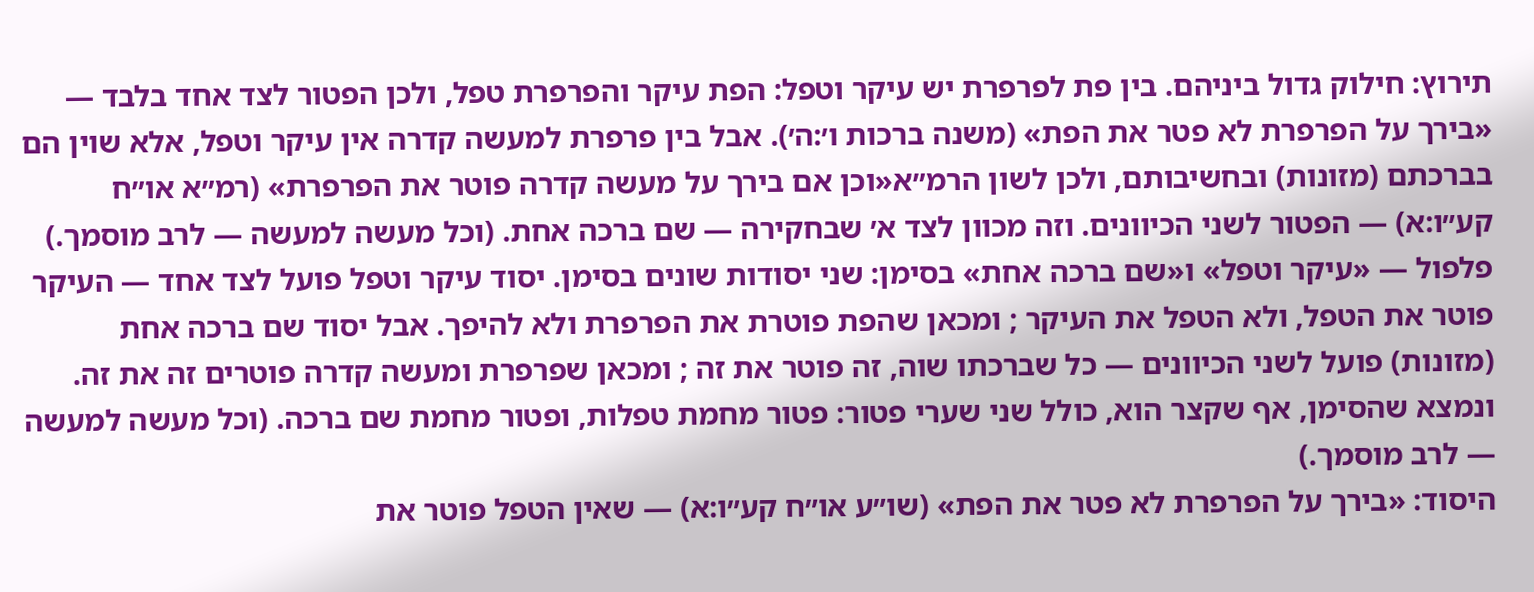תירוץ: חילוק גדול ביניהם. בין פת לפרפרת יש עיקר וטפל: הפת עיקר והפרפרת טפל, ולכן הפטור לצד אחד בלבד — «בירך על הפרפרת לא פטר את הפת» (משנה ברכות ו׳:ה׳). אבל בין פרפרת למעשה קדרה אין עיקר וטפל, אלא שוין הם בברכתם (מזונות) ובחשיבותם, ולכן לשון הרמ״א«וכן אם בירך על מעשה קדרה פוטר את הפרפרת» (רמ״א או״ח קע״ו:א) — הפטור לשני הכיוונים. וזה מכוון לצד א׳ שבחקירה — שם ברכה אחת. (וכל מעשה למעשה — לרב מוסמך.)
פלפול — «עיקר וטפל» ו«שם ברכה אחת» בסימן: שני יסודות שונים בסימן. יסוד עיקר וטפל פועל לצד אחד — העיקר פוטר את הטפל, ולא הטפל את העיקר ; ומכאן שהפת פוטרת את הפרפרת ולא להיפך. אבל יסוד שם ברכה אחת (מזונות) פועל לשני הכיוונים — כל שברכתו שוה, זה פוטר את זה ; ומכאן שפרפרת ומעשה קדרה פוטרים זה את זה. ונמצא שהסימן, אף שקצר הוא, כולל שני שערי פטור: פטור מחמת טפלות, ופטור מחמת שם ברכה. (וכל מעשה למעשה — לרב מוסמך.)
היסוד: «בירך על הפרפרת לא פטר את הפת» (שו״ע או״ח קע״ו:א) — שאין הטפל פוטר את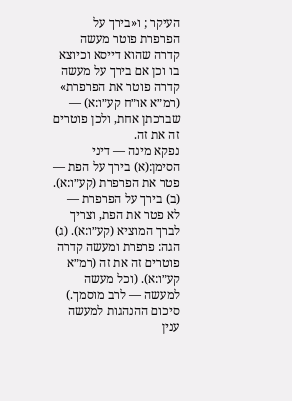העיקר ; ו«בירך על הפרפרת פוטר מעשה קדרה שהוא דייסא וכיוצא בו וכן אם בירך על מעשה קדרה פוטר את הפרפרת» (רמ״א או״ח קע״ו:א) — שברכתן אחת, ולכן פוטרים זה את זה.
נפקא מינה — דיני הסימן:(א) בירך על הפת — פטר את הפרפרת (קע״ו:א). (ב) בירך על הפרפרת — לא פטר את הפת, וצריך לברך המוציא (קע״ו:א). (ג) הגה: פרפרת ומעשה קדרה פוטרים זה את זה (רמ״א קע״ו:א). (וכל מעשה למעשה — לרב מוסמך.)
סיכום ההנהגות למעשה
ענין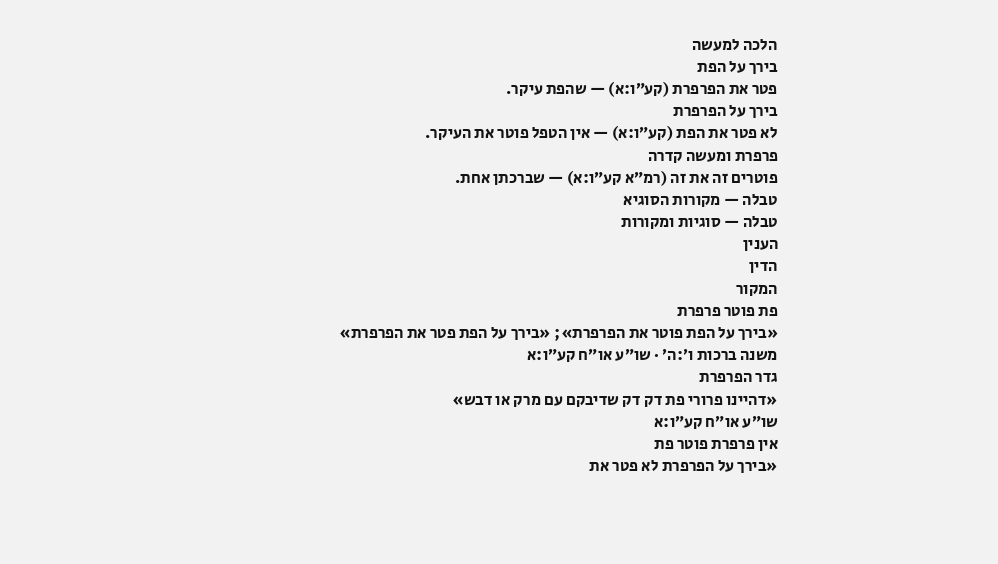הלכה למעשה
בירך על הפת
פטר את הפרפרת (קע״ו:א) — שהפת עיקר.
בירך על הפרפרת
לא פטר את הפת (קע״ו:א) — אין הטפל פוטר את העיקר.
פרפרת ומעשה קדרה
פוטרים זה את זה (רמ״א קע״ו:א) — שברכתן אחת.
טבלה — מקורות הסוגיא
טבלה — סוגיות ומקורות
הענין
הדין
המקור
פת פוטר פרפרת
«בירך על הפת פוטר את הפרפרת»; «בירך על הפת פטר את הפרפרת»
משנה ברכות ו׳:ה׳ · שו״ע או״ח קע״ו:א
גדר הפרפרת
«דהיינו פרורי פת דק דק שדיבקם עם מרק או דבש»
שו״ע או״ח קע״ו:א
אין פרפרת פוטר פת
«בירך על הפרפרת לא פטר את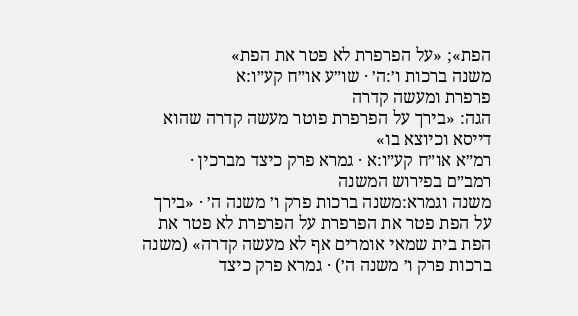הפת»; «על הפרפרת לא פטר את הפת»
משנה ברכות ו׳:ה׳ · שו״ע או״ח קע״ו:א
פרפרת ומעשה קדרה
הגה: «בירך על הפרפרת פוטר מעשה קדרה שהוא דייסא וכיוצא בו»
רמ״א או״ח קע״ו:א · גמרא פרק כיצד מברכין · רמב״ם בפירוש המשנה
משנה וגמרא:משנה ברכות פרק ו׳ משנה ה׳ · «בירך על הפת פטר את הפרפרת על הפרפרת לא פטר את הפת בית שמאי אומרים אף לא מעשה קדרה» (משנה ברכות פרק ו׳ משנה ה׳) · גמרא פרק כיצד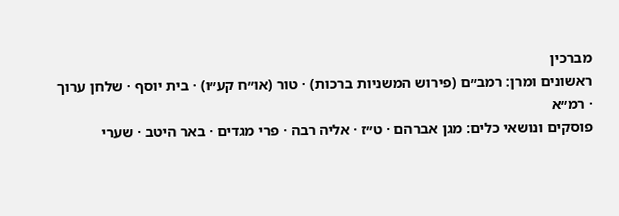מברכין
ראשונים ומרן: רמב״ם (פירוש המשניות ברכות) · טור (או״ח קע״ו) · בית יוסף · שלחן ערוך · רמ״א
פוסקים ונושאי כלים: מגן אברהם · ט״ז · אליה רבה · פרי מגדים · באר היטב · שערי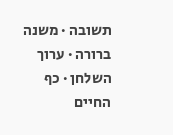תשובה · משנה ברורה · ערוך השלחן · כף החיים